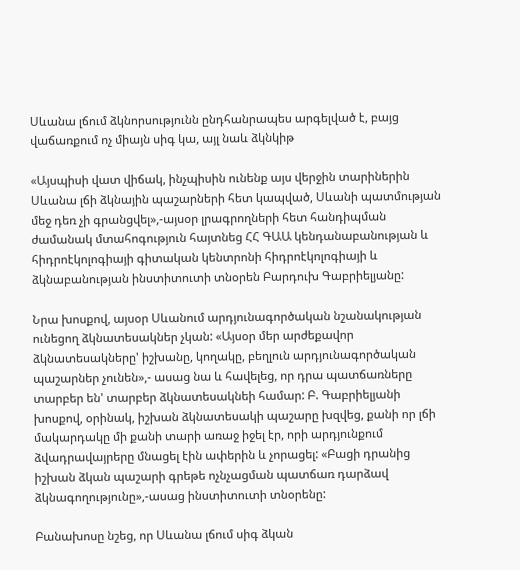Սևանա լճում ձկնորսությունն ընդհանրապես արգելված է, բայց վաճառքում ոչ միայն սիգ կա, այլ նաև ձկնկիթ

«Այսպիսի վատ վիճակ, ինչպիսին ունենք այս վերջին տարիներին Սևանա լճի ձկնային պաշարների հետ կապված, Սևանի պատմության մեջ դեռ չի գրանցվել»,-այսօր լրագրողների հետ հանդիպման ժամանակ մտահոգություն հայտնեց ՀՀ ԳԱԱ կենդանաբանության և հիդրոէկոլոգիայի գիտական կենտրոնի հիդրոէկոլոգիայի և ձկնաբանության ինստիտուտի տնօրեն Բարդուխ Գաբրիելյանը:

Նրա խոսքով, այսօր Սևանում արդյունագործական նշանակության ունեցող ձկնատեսակներ չկան: «Այսօր մեր արժեքավոր ձկնատեսակները' իշխանը, կողակը, բեղլուն արդյունագործական պաշարներ չունեն»,- ասաց նա և հավելեց, որ դրա պատճառները տարբեր են' տարբեր ձկնատեսակնեի համար: Բ. Գաբրիելյանի խոսքով, օրինակ, իշխան ձկնատեսակի պաշարը խզվեց, քանի որ լճի մակարդակը մի քանի տարի առաջ իջել էր, որի արդյունքում ձվադրավայրերը մնացել էին ափերին և չորացել: «Բացի դրանից իշխան ձկան պաշարի գրեթե ոչնչացման պատճառ դարձավ ձկնագողությունը»,-ասաց ինստիտուտի տնօրենը:

Բանախոսը նշեց, որ Սևանա լճում սիգ ձկան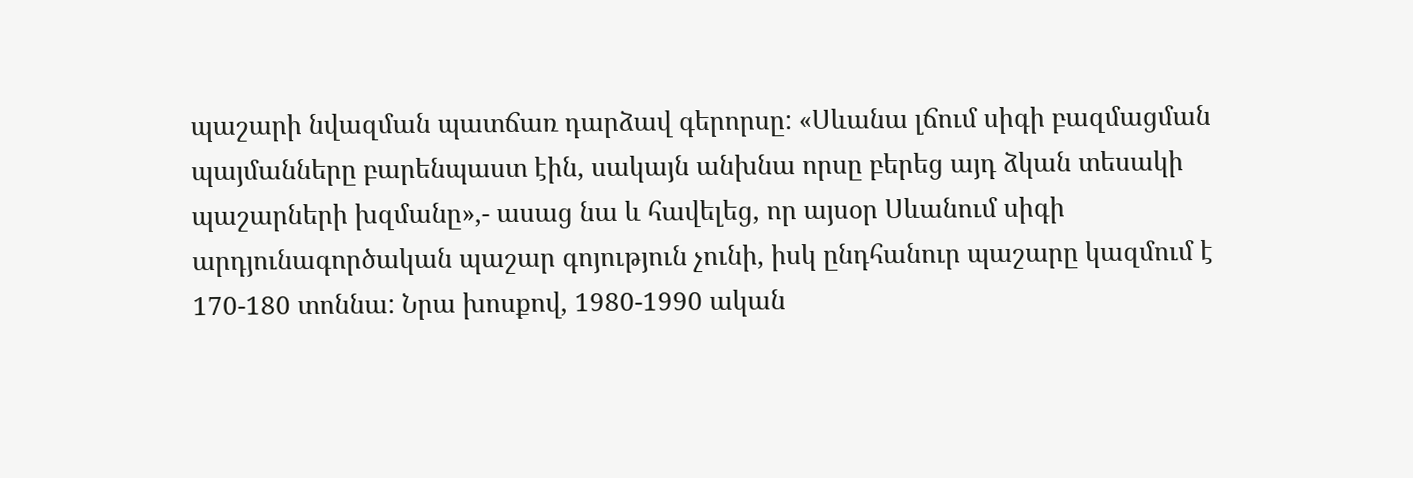պաշարի նվազման պատճառ դարձավ գերորսը: «Սևանա լճում սիգի բազմացման պայմանները բարենպաստ էին, սակայն անխնա որսը բերեց այդ ձկան տեսակի պաշարների խզմանը»,- ասաց նա և հավելեց, որ այսօր Սևանում սիգի արդյունագործական պաշար գոյություն չունի, իսկ ընդհանուր պաշարը կազմում է 170-180 տոննա: Նրա խոսքով, 1980-1990 ական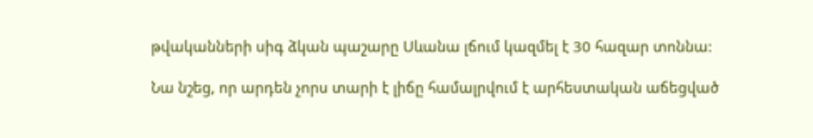թվականների սիգ ձկան պաշարը Սևանա լճում կազմել է 30 հազար տոննա:

Նա նշեց, որ արդեն չորս տարի է լիճը համալրվում է արհեստական աճեցված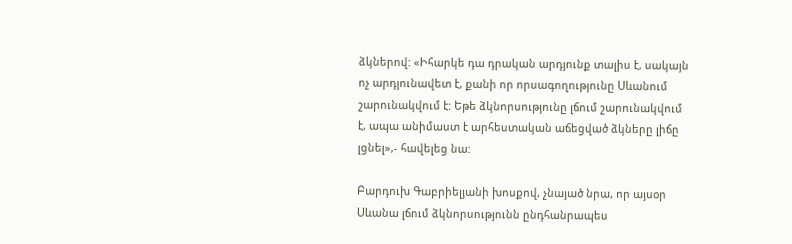ձկներով: «Իհարկե դա դրական արդյունք տալիս է, սակայն ոչ արդյունավետ է, քանի որ որսագողությունը Սևանում շարունակվում է: Եթե ձկնորսությունը լճում շարունակվում է, ապա անիմաստ է արհեստական աճեցված ձկները լիճը լցնել»,- հավելեց նա:

Բարդուխ Գաբրիելյանի խոսքով, չնայած նրա, որ այսօր Սևանա լճում ձկնորսությունն ընդհանրապես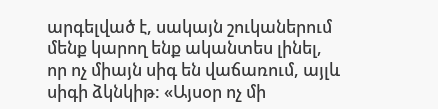արգելված է, սակայն շուկաներում մենք կարող ենք ականտես լինել, որ ոչ միայն սիգ են վաճառում, այլև սիգի ձկնկիթ: «Այսօր ոչ մի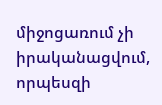միջոցառում չի իրականացվում, որպեսզի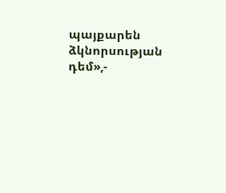պայքարեն ձկնորսության դեմ»,-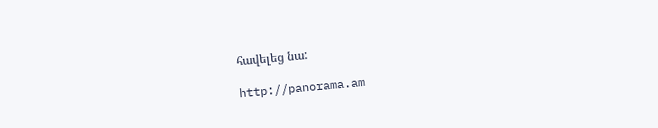հավելեց նա:

http://panorama.am